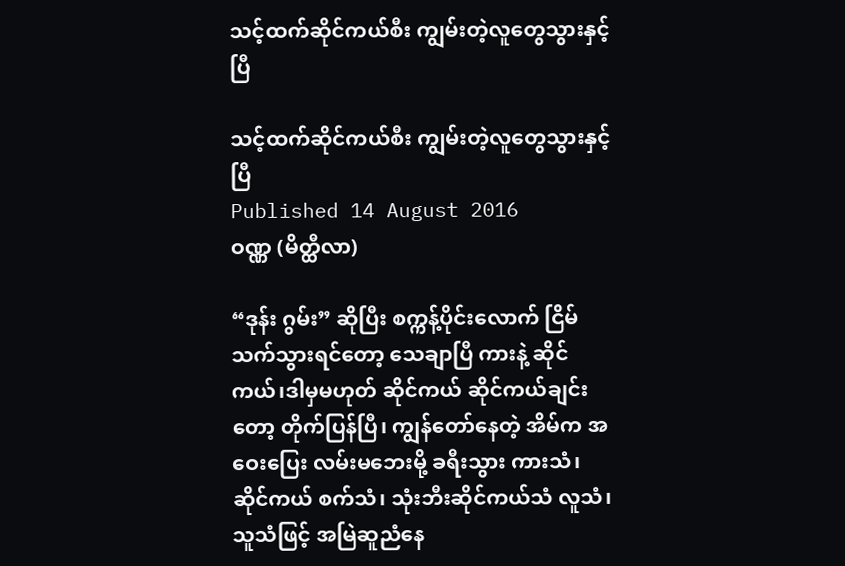သင့်ထက်ဆိုင်ကယ်စီး ကျွမ်းတဲ့လူတွေသွားနှင့်ပြီ

သင့်ထက်ဆိုင်ကယ်စီး ကျွမ်းတဲ့လူတွေသွားနှင့်ပြီ
Published 14 August 2016
ဝဏ္ဏ (မိတ္ထီလာ)

“ဒုန်း ဂွမ်း” ဆိုပြီး စက္ကန့်ပိုင်းလောက် ငြိမ်သက်သွားရင်တော့ သေချာပြီ ကားနဲ့ ဆိုင်ကယ်၊ဒါမှမဟုတ် ဆိုင်ကယ် ဆိုင်ကယ်ချင်းတော့ တိုက်ပြန်ပြီ၊ ကျွန်တော်နေတဲ့ အိမ်က အဝေးပြေး လမ်းမဘေးမို့ ခရီးသွား ကားသံ၊ ဆိုင်ကယ် စက်သံ၊ သုံးဘီးဆိုင်ကယ်သံ လူသံ၊ သူသံဖြင့် အမြဲဆူညံနေ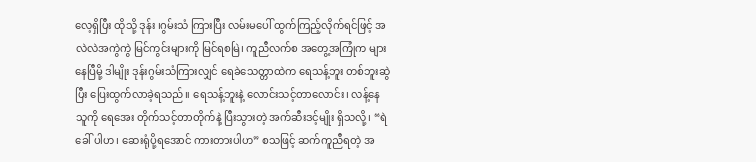လေ့ရှိပြီး ထိုသို့ ဒုန်း ၊ဂွမ်းသံ ကြားပြီး လမ်းမပေါ် ထွက်ကြည့်လိုက်ရင်ဖြင့် အလဲလဲအကွဲကွဲ မြင်ကွင်းများကို မြင်ရစမြဲ၊ ကူညီလက်စ အတွေ့အကြုံက များနေပြီမို့ ဒါမျိုး ဒုန်းဂွမ်းသံကြားလျှင် ရေခဲသေတ္တာထဲက ရေသန့်ဘူး တစ်ဘူးဆွဲပြီး ပြေးထွက်လာခဲ့ရသည်။ ရေသန့်ဘူးနဲ့ လောင်းသင့်တာလောင်း၊ လန့်နေသူကို ရေအေး တိုက်သင့်တာတိုက်နဲ့ ပြီးသွားတဲ့ အက်ဆီးဒင့်မျိုး ရှိသလို့၊ “ရဲခေါ် ပါဟ၊ ဆေးရုံပို့ရအောင် ကားတားပါဟ” စသဖြင့် ဆက်ကူညီရတဲ့ အ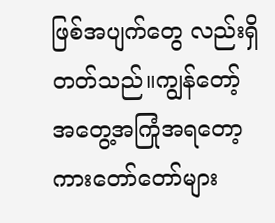ဖြစ်အပျက်တွေ လည်းရှိတတ်သည်။ကျွန်တော့်အတွေ့အကြုံအရတော့ ကားတော်တော်များ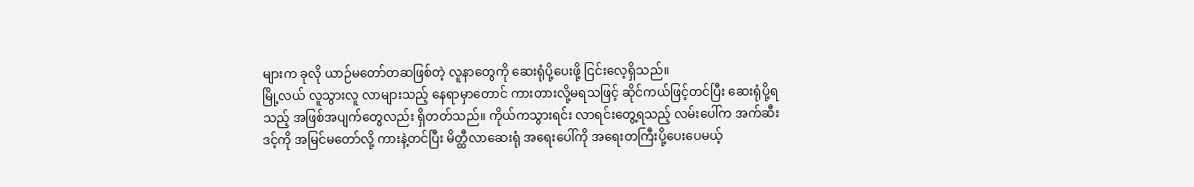များက ခုလို ယာဉ်မတော်တဆဖြစ်တဲ့ လူနာတွေကို ဆေးရုံပို့ပေးဖို့ ငြင်းလေ့ရှိသည်။
မြို့လယ် လူသွားလူ လာများသည့် နေရာမှာတောင် ကားတားလို့မရသဖြင့် ဆိုင်ကယ်ဖြင့်တင်ပြီး ဆေးရုံပို့ရသည့် အဖြစ်အပျက်တွေလည်း ရှိတတ်သည်။ ကိုယ်ကသွားရင်း လာရင်းတွေ့ရသည့် လမ်းပေါ်က အက်ဆီးဒင့်ကို အမြင်မတော်လို့ ကားနဲ့တင်ပြီး မိတ္ထီလာဆေးရုံ အရေးပေါ်ကို အရေးတကြီးပို့ပေးပေမယ့်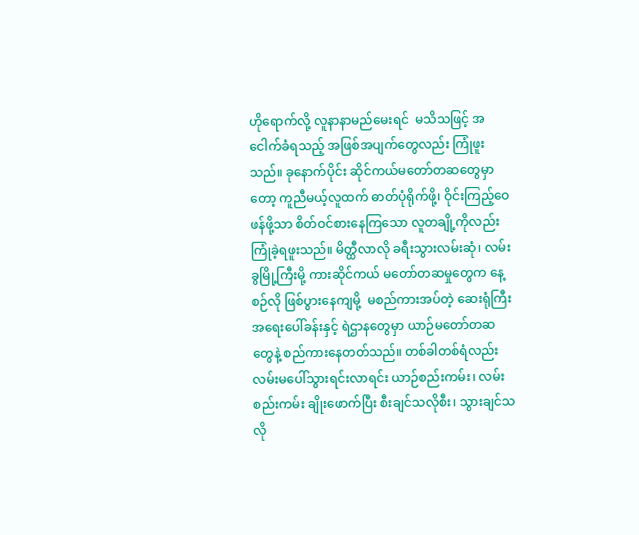ဟိုရောက်လို့ လူနာနာမည်မေးရင်  မသိသဖြင့် အငေါက်ခံရသည့် အဖြစ်အပျက်တွေလည်း ကြုံဖူးသည်။ ခုနောက်ပိုင်း ဆိုင်ကယ်မတော်တဆတွေမှာတော့ ကူညီမယ့်လူထက် ဓာတ်ပုံရိုက်ဖို့၊ ဝိုင်းကြည့်ဝေဖန်ဖို့သာ စိတ်ဝင်စားနေကြသော လူတချို့ကိုလည်း  ကြုံခဲ့ရဖူးသည်။ မိတ္ထီလာလို ခရီးသွားလမ်းဆုံ၊ လမ်းခွမြို့ကြီးမို့ ကားဆိုင်ကယ် မတော်တဆမှုတွေက နေ့စဉ်လို ဖြစ်ပွားနေကျမို့  မစည်ကားအပ်တဲ့ ဆေးရုံကြီး အရေးပေါ်ခန်းနှင့် ရဲဌာနတွေမှာ ယာဉ်မတော်တဆတွေနဲ့ စည်ကားနေတတ်သည်။ တစ်ခါတစ်ရံလည်း လမ်းမပေါ်သွားရင်းလာရင်း ယာဉ်စည်းကမ်း၊ လမ်းစည်းကမ်း ချိုးဖောက်ပြီး စီးချင်သလိုစီး၊ သွားချင်သလို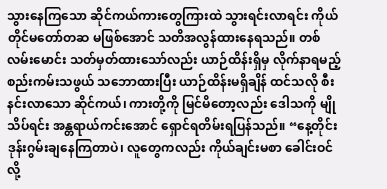သွားနေကြသော ဆိုင်ကယ်ကားတွေကြားထဲ သွားရင်းလာရင်း ကိုယ်တိုင်မတော်တဆ မဖြစ်အောင် သတိအလွန်ထားနေရသည်။ တစ်လမ်းမောင်း သတ်မှတ်ထားသော်လည်း ယာဉ်ထိန်းရှိမှ လိုက်နာရမည့် စည်းကမ်းသဖွယ် သဘောထားပြီး ယာဉ်ထိန်းမရှိချိန် ထင်သလို စီးနင်းလာသော ဆိုင်ကယ်၊ ကားတို့ကို မြင်မိတော့လည်း ဒေါသကို မျိုသိပ်ရင်း အန္တရာယ်ကင်းအောင် ရှောင်ရတိမ်းရပြန်သည်။ “နေ့တိုင်း ဒုန်းဂွမ်းချနေကြတာပဲ၊ လူတွေကလည်း ကိုယ်ချင်းမစာ ခေါင်းဝင်လို့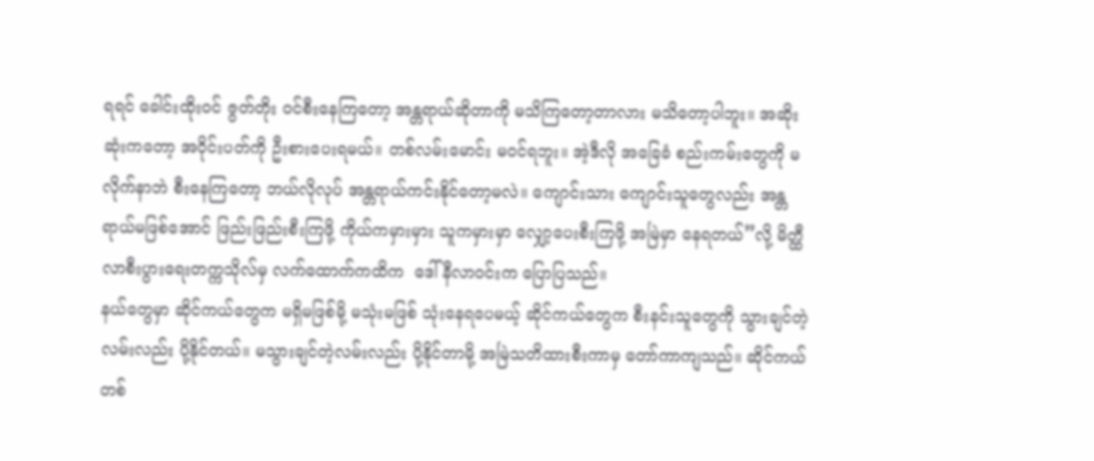ရရင် ခေါင်းထိုးဝင် ဇွတ်တိုး ဝင်စီးနေကြတော့ အန္တရာယ်ဆိုတာကို မသိကြတော့တာလား မသိတော့ပါဘူး။ အဆိုးဆုံးကတော့ အဝိုင်းပတ်ကို ဦးစားပေးရမယ်။ တစ်လမ်းမောင်း မဝင်ရဘူး။ အဲ့ဒီလို အခြေခံ စည်းကမ်းတွေကို မလိုက်နာဘဲ စီးနေကြတော့ ဘယ်လိုလုပ် အန္တရာယ်ကင်းနိုင်တော့မလဲ။ ကျောင်းသား ကျောင်းသူတွေလည်း အန္တရာယ်မဖြစ်အောင် ဖြည်းဖြည်းစီးကြဖို့ ကိုယ်ကမှားမှား သူကမှားမှာ လျှော့ပေးစီးကြဖို့ အမြဲမှာ နေရတယ်”လို့ မိတ္ထီလာစီးပွားရေးတက္ကသိုလ်မှ လက်ထောက်ကထိက  ဒေါ်နီလာဝင်းက ပြောပြသည်။
နယ်တွေမှာ ဆိုင်ကယ်တွေက မရှိမဖြစ်မို့ မသုံးမဖြစ် သုံးနေရပေမယ့် ဆိုင်ကယ်တွေက စီးနင်းသူတွေကို သွားချင်တဲ့ လမ်းလည်း ပို့နိုင်တယ်။ မသွားချင်တဲ့လမ်းလည်း ပို့နိုင်တာမို့ အမြဲသတိထားစီးကာမှ တော်ကာကျသည်။ ဆိုင်ကယ်တစ်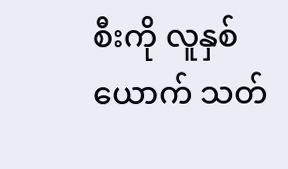စီးကို လူနှစ်ယောက် သတ်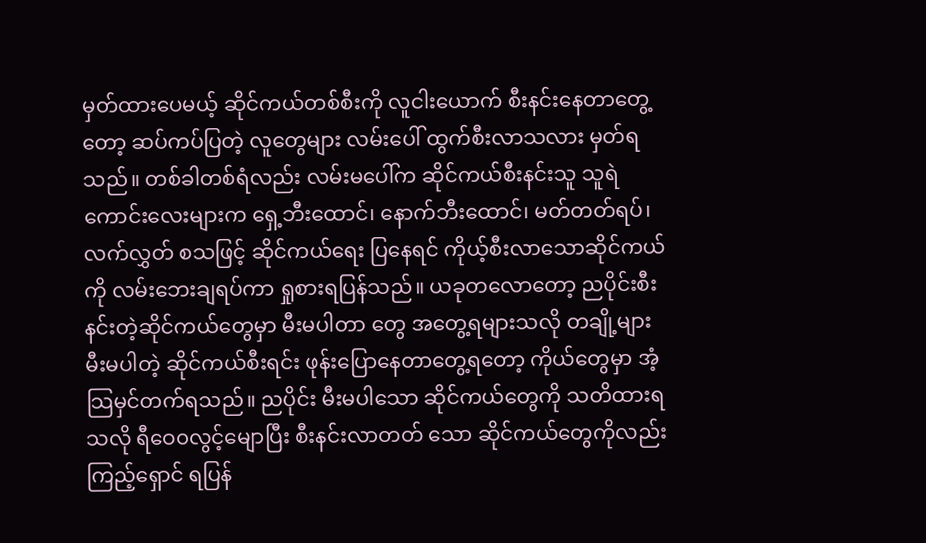မှတ်ထားပေမယ့် ဆိုင်ကယ်တစ်စီးကို လူငါးယောက် စီးနင်းနေတာတွေ့တော့ ဆပ်ကပ်ပြတဲ့ လူတွေများ လမ်းပေါ် ထွက်စီးလာသလား မှတ်ရသည်။ တစ်ခါတစ်ရံလည်း လမ်းမပေါ်က ဆိုင်ကယ်စီးနင်းသူ သူရဲကောင်းလေးများက ရှေ့ဘီးထောင်၊ နောက်ဘီးထောင်၊ မတ်တတ်ရပ်၊ လက်လွှတ် စသဖြင့် ဆိုင်ကယ်ရေး ပြနေရင် ကိုယ့်စီးလာသောဆိုင်ကယ်ကို လမ်းဘေးချရပ်ကာ ရှုစားရပြန်သည်။ ယခုတလောတော့ ညပိုင်းစီးနင်းတဲ့ဆိုင်ကယ်တွေမှာ မီးမပါတာ တွေ အတွေ့ရများသလို တချို့များ မီးမပါတဲ့ ဆိုင်ကယ်စီးရင်း ဖုန်းပြောနေတာတွေ့ရတော့ ကိုယ်တွေမှာ အံ့သြမှင်တက်ရသည်။ ညပိုင်း မီးမပါသော ဆိုင်ကယ်တွေကို သတိထားရ သလို ရီဝေ၀လွင့်မျောပြီး စီးနင်းလာတတ် သော ဆိုင်ကယ်တွေကိုလည်း ကြည့်ရှောင် ရပြန်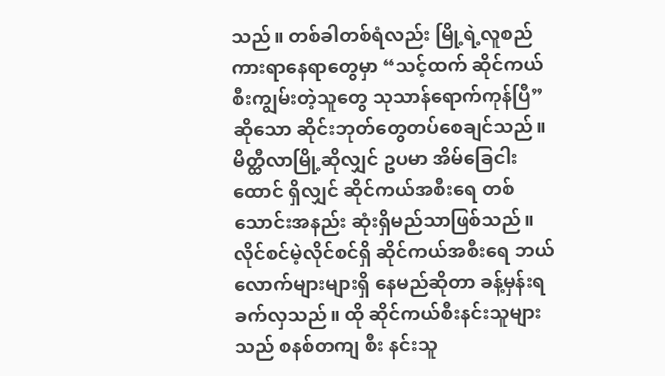သည်။ တစ်ခါတစ်ရံလည်း မြို့ရဲ့လူစည် ကားရာနေရာတွေမှာ “သင့်ထက် ဆိုင်ကယ် စီးကျွမ်းတဲ့သူတွေ သုသာန်ရောက်ကုန်ပြီ” ဆိုသော ဆိုင်းဘုတ်တွေတပ်စေချင်သည်။ မိတ္ထီလာမြို့ဆိုလျှင် ဥပမာ အိမ်ခြေငါးထောင် ရှိလျှင် ဆိုင်ကယ်အစီးရေ တစ်သောင်းအနည်း ဆုံးရှိမည်သာဖြစ်သည်။ လိုင်စင်မဲ့လိုင်စင်ရှိ ဆိုင်ကယ်အစီးရေ ဘယ်လောက်များများရှိ နေမည်ဆိုတာ ခန့်မှန်းရခက်လှသည်။ ထို ဆိုင်ကယ်စီးနင်းသူများသည် စနစ်တကျ စီး နင်းသူ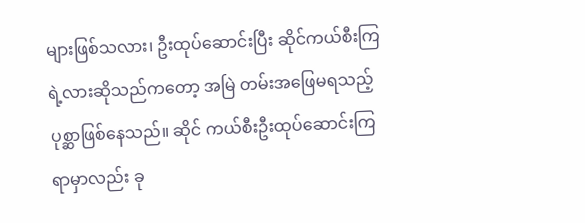များဖြစ်သလား၊ ဦးထုပ်ဆောင်းပြီး ဆိုင်ကယ်စီးကြရဲ့လားဆိုသည်ကတော့ အမြဲ တမ်းအဖြေမရသည့်ပုစ္ဆာဖြစ်နေသည်။ ဆိုင် ကယ်စီးဦးထုပ်ဆောင်းကြရာမှာလည်း ခု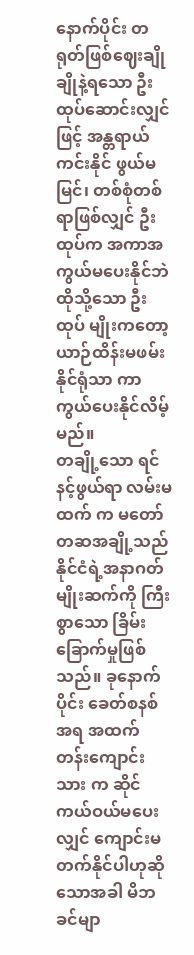နောက်ပိုင်း တရုတ်ဖြစ်ဈေးချိုချိုနဲ့ရသော ဦးထုပ်ဆောင်းလျှင်ဖြင့် အန္တရာယ်ကင်းနိုင် ဖွယ်မမြင်၊ တစ်စုံတစ်ရာဖြစ်လျှင် ဦးထုပ်က အကာအကွယ်မပေးနိုင်ဘဲ ထိုသို့သော ဦးထုပ် မျိုးကတော့ ယာဉ်ထိန်းမဖမ်းနိုင်ရုံသာ ကာ ကွယ်ပေးနိုင်လိမ့်မည်။
တချို့သော ရင်နင့်ဖွယ်ရာ လမ်းမထက် က မတော်တဆအချို့သည် နိုင်ငံရဲ့အနာဂတ် မျိုးဆက်ကို ကြီးစွာသော ခြိမ်းခြောက်မှုဖြစ် သည်။ ခုနောက်ပိုင်း ခေတ်စနစ်အရ အထက် တန်းကျောင်းသား က ဆိုင်ကယ်ဝယ်မပေးလျှင် ကျောင်းမတက်နိုင်ပါဟုဆိုသောအခါ မိဘ ခင်မျာ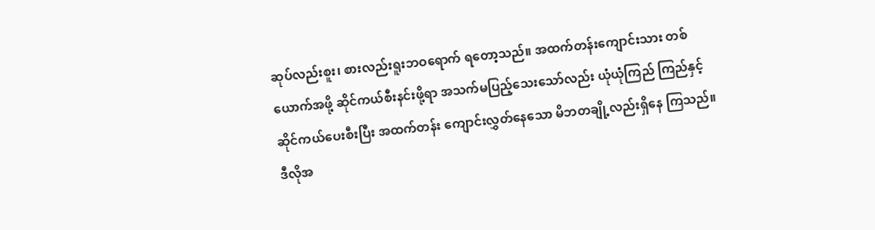ဆုပ်လည်းစူး၊ စားလည်းရူးဘဝရောက် ရတော့သည်။ အထက်တန်းကျောင်းသား တစ်ယောက်အဖို့ ဆိုင်ကယ်စီးနင်းဖို့ရာ အသက်မပြည့်သေးသော်လည်း ယုံယုံကြည် ကြည်နှင့် ဆိုင်ကယ်ပေးစီးပြီး အထက်တန်း ကျောင်းလွှတ်နေသော မိဘတချို့လည်းရှိနေ ကြသည်။  ဒီလိုအ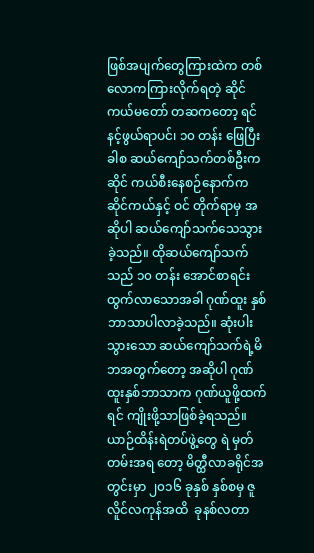ဖြစ်အပျက်တွေကြားထဲက တစ်လောကကြားလိုက်ရတဲ့ ဆိုင်ကယ်မတော် တဆကတော့ ရင်နင့်ဖွယ်ရာပင်၊ ၁၀ တန်း ဖြေပြီးခါစ ဆယ်ကျော်သက်တစ်ဦးက ဆိုင် ကယ်စီးနေစဉ်နောက်က ဆိုင်ကယ်နှင့် ဝင် တိုက်ရာမှ အဆိုပါ ဆယ်ကျော်သက်သေသွား ခဲ့သည်။ ထိုဆယ်ကျော်သက်သည် ၁၀ တန်း အောင်စာရင်း ထွက်လာသောအခါ ဂုဏ်ထူး နှစ်ဘာသာပါလာခဲ့သည်။ ဆုံးပါးသွားသော ဆယ်ကျော်သက်ရဲ့မိဘအတွက်တော့ အဆိုပါ ဂုဏ်ထူးနှစ်ဘာသာက ဂုဏ်ယူဖို့ထက် ရင် ကျိုးဖို့သာဖြစ်ခဲ့ရသည်။
ယာဉ်ထိန်းရဲတပ်ဖွဲ့တွေ ရဲ မှတ်တမ်းအရ တော့ မိတ္ထီလာခရိုင်အတွင်းမှာ ၂၀၁၆ ခုနှစ် နှစ်စမှ ဇူလိူင်လကုန်အထိ  ခုနစ်လတာ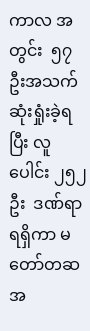ကာလ အတွင်း  ၅၇  ဦးအသက်ဆုံးရှုံးခဲ့ရပြီး လူပေါင်း ၂၅၂ ဦး  ဒဏ်ရာရရှိကာ မတော်တဆအ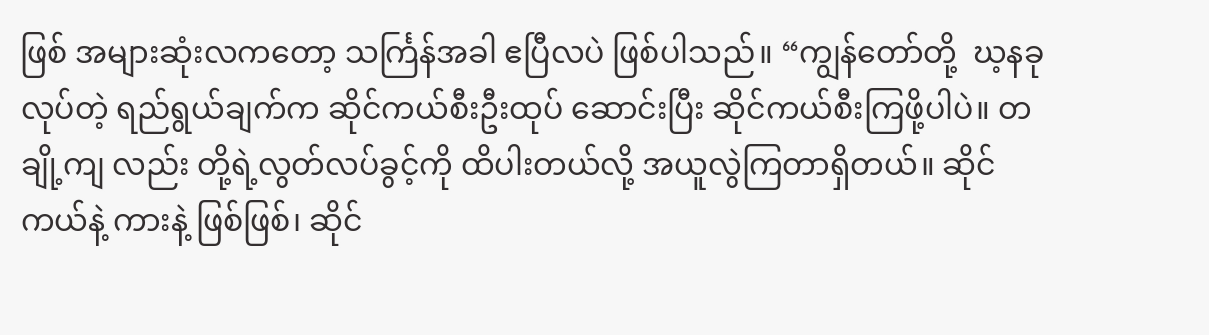ဖြစ် အများဆုံးလကတော့ သင်္ကြန်အခါ ဧပြီလပဲ ဖြစ်ပါသည်။ “ကျွန်တော်တို့  ဃ့နခု လုပ်တဲ့ ရည်ရွယ်ချက်က ဆိုင်ကယ်စီးဦးထုပ် ဆောင်းပြီး ဆိုင်ကယ်စီးကြဖို့ပါပဲ။ တချို့ကျ လည်း တို့ရဲ့လွတ်လပ်ခွင့်ကို ထိပါးတယ်လို့ အယူလွဲကြတာရှိတယ်။ ဆိုင်ကယ်နဲ့ ကားနဲ့ ဖြစ်ဖြစ်၊ ဆိုင်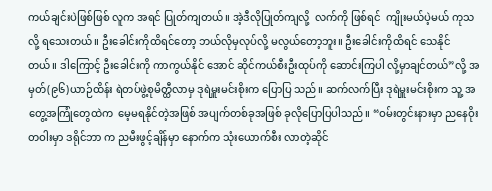ကယ်ချင်းပဲဖြစ်ဖြစ် လူက အရင် ပြုတ်ကျတယ်။ အဲ့ဒီလိုပြုတ်ကျလို့  လက်ကို ဖြစ်ရင်  ကျိုးမယ်ပဲ့မယ် ကုသလို့ ရသေးတယ်။ ဦးခေါင်းကိုထိရင်တော့ ဘယ်လိုမှလုပ်လို့ မလွယ်တော့ဘူး။ ဦးခေါင်းကိုထိရင် သေနိုင် တယ်။ ဒါကြောင့် ဦးခေါင်းကို ကာကွယ်နိုင် အောင် ဆိုင်ကယ်စီးဦးထုပ်ကို ဆောင်းကြပါ လို့မှာချင်တယ်”လို့ အမှတ်(၉၆)ယာဉ်ထိန်း ရဲတပ်ဖွဲ့စုမိတ္ထီလာမှ ဒုရဲမှူးမင်းစိုးက ပြောပြ သည်။ ဆက်လက်ပြီး ဒုရဲမှူးမင်းစိုးက သူ့ အတွေ့အကြုံတွေထဲက  မေ့မရနိုင်တဲ့အဖြစ် အပျက်တစ်ခုအဖြစ် ခုလိုပြောပြပါသည်။ “ဝမ်းတွင်းနားမှာ ညနေဝိုးတဝါးမှာ ဒရိုင်ဘာ က ညမီးဖွင့်ချိန်မှာ နောက်က သုံးယောက်စီး လာတဲ့ဆိုင်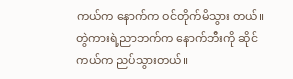ကယ်က နောက်က ဝင်တိုက်မိသွား တယ်။ တွဲကားရဲ့ညာဘက်က နောက်ဘီးကို ဆိုင်ကယ်က ညပ်သွားတယ်။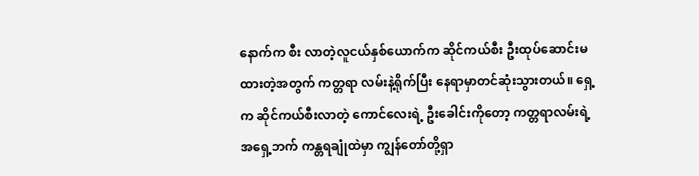နောက်က စီး လာတဲ့လူငယ်နှစ်ယောက်က ဆိုင်ကယ်စီး ဦးထုပ်ဆောင်းမထားတဲ့အတွက် ကတ္တရာ လမ်းနဲ့ရိုက်ပြီး နေရာမှာတင်ဆုံးသွားတယ်။ ရှေ့က ဆိုင်ကယ်စီးလာတဲ့ ကောင်လေးရဲ့ ဦးခေါင်းကိုတော့ ကတ္တရာလမ်းရဲ့ အရှေ့ဘက် ကန္တရချုံထဲမှာ ကျွန်တော်တို့ရှာ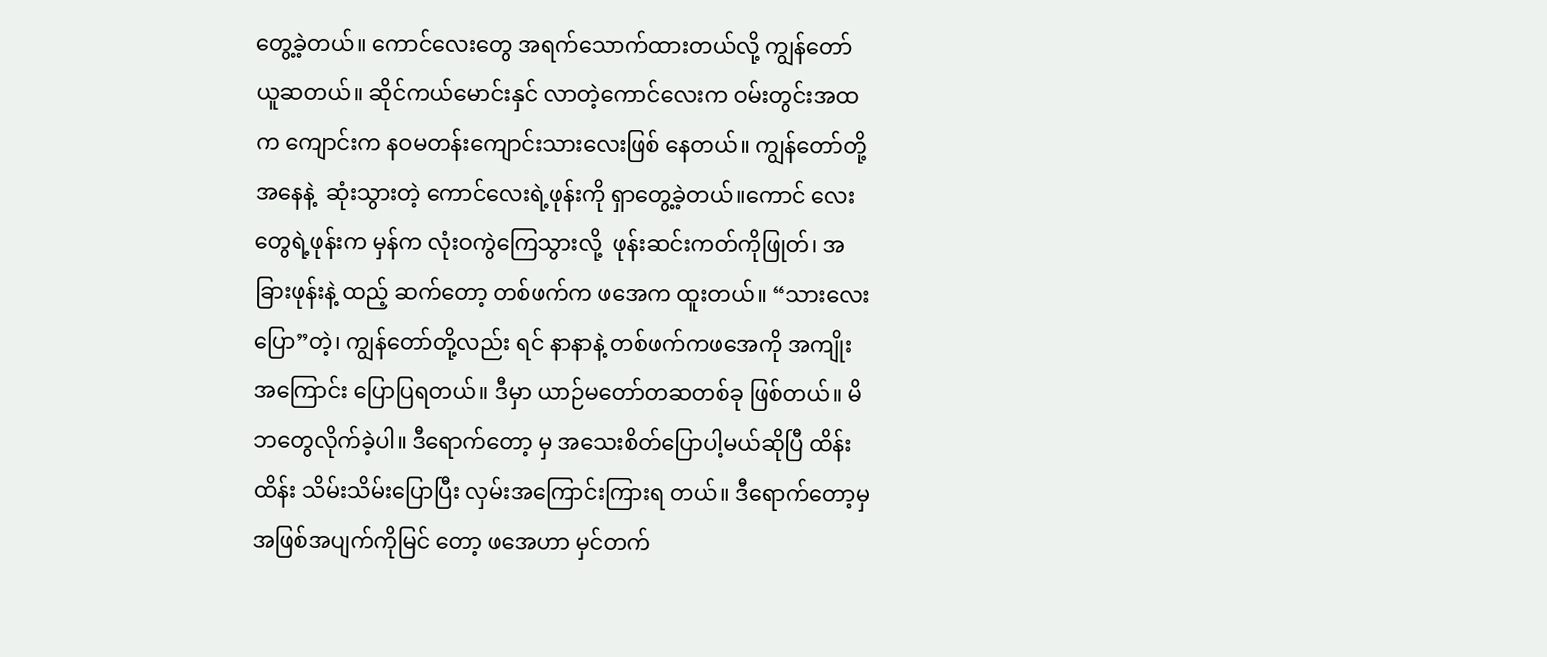တွေ့ခဲ့တယ်။ ကောင်လေးတွေ အရက်သောက်ထားတယ်လို့ ကျွန်တော်ယူဆတယ်။ ဆိုင်ကယ်မောင်းနှင် လာတဲ့ကောင်လေးက ဝမ်းတွင်းအထက ကျောင်းက နဝမတန်းကျောင်းသားလေးဖြစ် နေတယ်။ ကျွန်တော်တို့အနေနဲ့  ဆုံးသွားတဲ့ ကောင်လေးရဲ့ဖုန်းကို ရှာတွေ့ခဲ့တယ်။ကောင် လေးတွေရဲ့ဖုန်းက မှန်က လုံးဝကွဲကြေသွားလို့  ဖုန်းဆင်းကတ်ကိုဖြုတ်၊ အခြားဖုန်းနဲ့ ထည့် ဆက်တော့ တစ်ဖက်က ဖအေက ထူးတယ်။ “သားလေးပြော”တဲ့၊ ကျွန်တော်တို့လည်း ရင် နာနာနဲ့ တစ်ဖက်ကဖအေကို အကျိုးအကြောင်း ပြောပြရတယ်။ ဒီမှာ ယာဉ်မတော်တဆတစ်ခု ဖြစ်တယ်။ မိဘတွေလိုက်ခဲ့ပါ။ ဒီရောက်တော့ မှ အသေးစိတ်ပြောပါ့မယ်ဆိုပြီ ထိန်းထိန်း သိမ်းသိမ်းပြောပြီး လှမ်းအကြောင်းကြားရ တယ်။ ဒီရောက်တော့မှ အဖြစ်အပျက်ကိုမြင် တော့ ဖအေဟာ မှင်တက်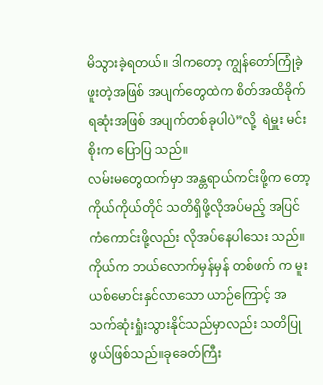မိသွားခဲ့ရတယ်။ ဒါကတော့ ကျွန်တော်ကြုံခဲ့ဖူးတဲ့အဖြစ် အပျက်တွေထဲက စိတ်အထိခိုက်ရဆုံးအဖြစ် အပျက်တစ်ခုပါပဲ”လို့  ရဲမှူး မင်းစိုးက ပြောပြ သည်။
လမ်းမတွေထက်မှာ အန္တရာယ်ကင်းဖို့က တော့ ကိုယ်ကိုယ်တိုင် သတိရှိဖို့လိုအပ်မည့် အပြင် ကံကောင်းဖို့လည်း လိုအပ်နေပါသေး သည်။ ကိုယ်က ဘယ်လောက်မှန်မှန် တစ်ဖက် က မူးယစ်မောင်းနှင်လာသော ယာဉ်ကြောင့် အသက်ဆုံးရှုံးသွားနိုင်သည်မှာလည်း သတိပြု ဖွယ်ဖြစ်သည်။ခုခေတ်ကြီး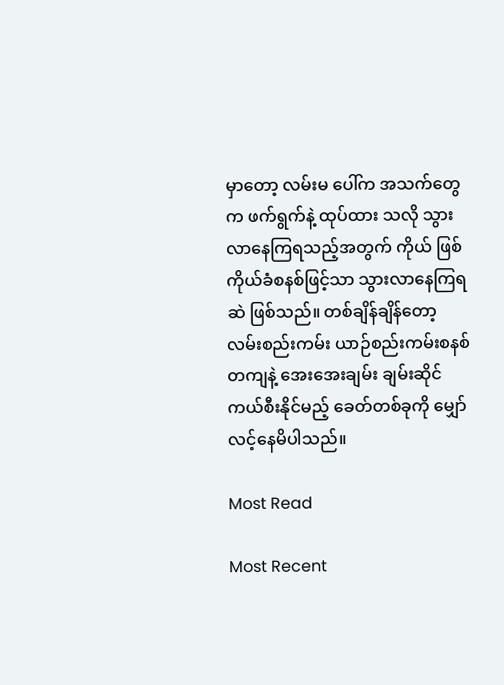မှာတော့ လမ်းမ ပေါ်က အသက်တွေက ဖက်ရွက်နဲ့ ထုပ်ထား သလို သွားလာနေကြရသည့်အတွက် ကိုယ် ဖြစ်ကိုယ်ခံစနစ်ဖြင့်သာ သွားလာနေကြရဆဲ ဖြစ်သည်။ တစ်ချိန်ချိန်တော့ လမ်းစည်းကမ်း ယာဉ်စည်းကမ်းစနစ်တကျနဲ့ အေးအေးချမ်း ချမ်းဆိုင်ကယ်စီးနိုင်မည့် ခေတ်တစ်ခုကို မျှော် လင့်နေမိပါသည်။

Most Read

Most Recent